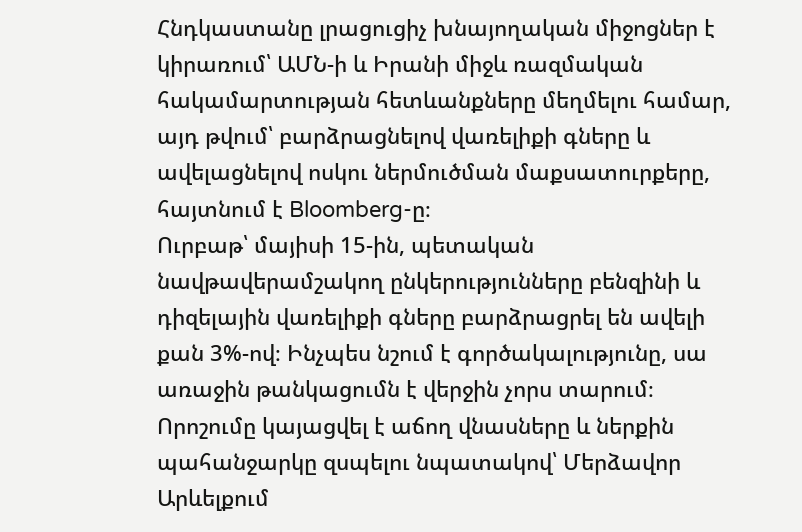Հնդկաստանը լրացուցիչ խնայողական միջոցներ է կիրառում՝ ԱՄՆ-ի և Իրանի միջև ռազմական հակամարտության հետևանքները մեղմելու համար, այդ թվում՝ բարձրացնելով վառելիքի գները և ավելացնելով ոսկու ներմուծման մաքսատուրքերը, հայտնում է Bloomberg-ը։
Ուրբաթ՝ մայիսի 15-ին, պետական նավթավերամշակող ընկերությունները բենզինի և դիզելային վառելիքի գները բարձրացրել են ավելի քան 3%-ով։ Ինչպես նշում է գործակալությունը, սա առաջին թանկացումն է վերջին չորս տարում։ Որոշումը կայացվել է աճող վնասները և ներքին պահանջարկը զսպելու նպատակով՝ Մերձավոր Արևելքում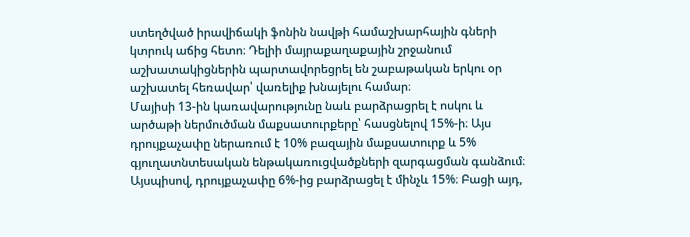ստեղծված իրավիճակի ֆոնին նավթի համաշխարհային գների կտրուկ աճից հետո։ Դելիի մայրաքաղաքային շրջանում աշխատակիցներին պարտավորեցրել են շաբաթական երկու օր աշխատել հեռավար՝ վառելիք խնայելու համար։
Մայիսի 13-ին կառավարությունը նաև բարձրացրել է ոսկու և արծաթի ներմուծման մաքսատուրքերը՝ հասցնելով 15%-ի։ Այս դրույքաչափը ներառում է 10% բազային մաքսատուրք և 5% գյուղատնտեսական ենթակառուցվածքների զարգացման գանձում։ Այսպիսով, դրույքաչափը 6%-ից բարձրացել է մինչև 15%։ Բացի այդ,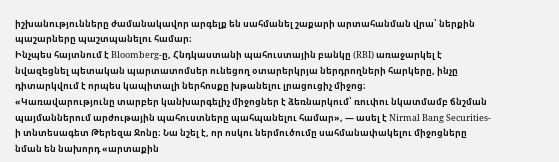իշխանությունները ժամանակավոր արգելք են սահմանել շաքարի արտահանման վրա՝ ներքին պաշարները պաշտպանելու համար։
Ինչպես հայտնում է Bloomberg-ը, Հնդկաստանի պահուստային բանկը (RBI) առաջարկել է նվազեցնել պետական պարտատոմսեր ունեցող օտարերկրյա ներդրողների հարկերը, ինչը դիտարկվում է որպես կապիտալի ներհոսքը խթանելու լրացուցիչ միջոց։
«Կառավարությունը տարբեր կանխարգելիչ միջոցներ է ձեռնարկում՝ ռուփու նկատմամբ ճնշման պայմաններում արժութային պահուստները պահպանելու համար», — ասել է Nirmal Bang Securities-ի տնտեսագետ Թերեզա Ջոնը։ Նա նշել է, որ ոսկու ներմուծումը սահմանափակելու միջոցները նման են նախորդ «արտաքին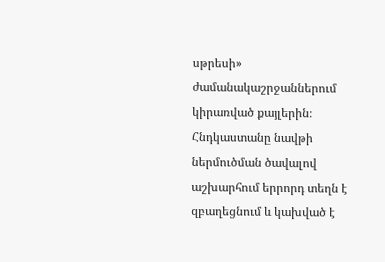սթրեսի» ժամանակաշրջաններում կիրառված քայլերին։
Հնդկաստանը նավթի ներմուծման ծավալով աշխարհում երրորդ տեղն է զբաղեցնում և կախված է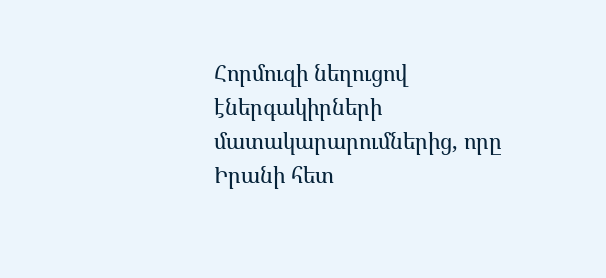Հորմուզի նեղուցով էներգակիրների մատակարարումներից, որը Իրանի հետ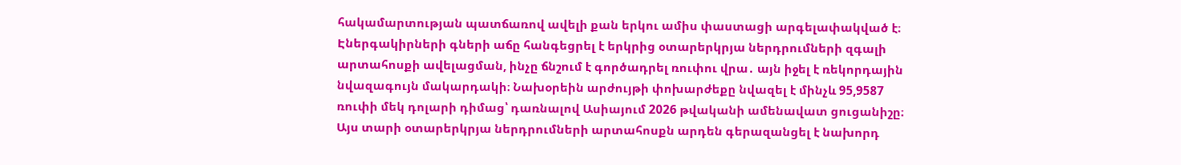հակամարտության պատճառով ավելի քան երկու ամիս փաստացի արգելափակված է։ Էներգակիրների գների աճը հանգեցրել է երկրից օտարերկրյա ներդրումների զգալի արտահոսքի ավելացման, ինչը ճնշում է գործադրել ռուփու վրա․ այն իջել է ռեկորդային նվազագույն մակարդակի։ Նախօրեին արժույթի փոխարժեքը նվազել է մինչև 95,9587 ռուփի մեկ դոլարի դիմաց՝ դառնալով Ասիայում 2026 թվականի ամենավատ ցուցանիշը։ Այս տարի օտարերկրյա ներդրումների արտահոսքն արդեն գերազանցել է նախորդ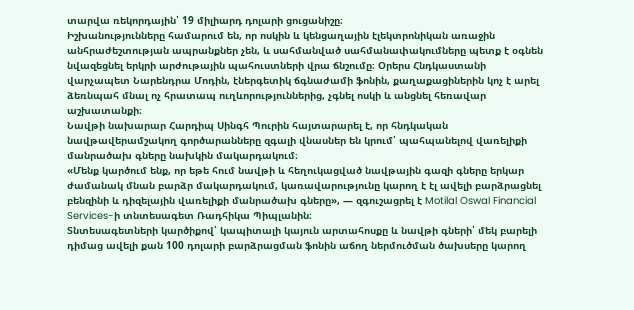տարվա ռեկորդային՝ 19 միլիարդ դոլարի ցուցանիշը։
Իշխանությունները համարում են, որ ոսկին և կենցաղային էլեկտրոնիկան առաջին անհրաժեշտության ապրանքներ չեն, և սահմանված սահմանափակումները պետք է օգնեն նվազեցնել երկրի արժութային պահուստների վրա ճնշումը։ Օրերս Հնդկաստանի վարչապետ Նարենդրա Մոդին, էներգետիկ ճգնաժամի ֆոնին, քաղաքացիներին կոչ է արել ձեռնպահ մնալ ոչ հրատապ ուղևորություններից, չգնել ոսկի և անցնել հեռավար աշխատանքի։
Նավթի նախարար Հարդիպ Սինգհ Պուրին հայտարարել է, որ հնդկական նավթավերամշակող գործարանները զգալի վնասներ են կրում՝ պահպանելով վառելիքի մանրածախ գները նախկին մակարդակում։
«Մենք կարծում ենք, որ եթե հում նավթի և հեղուկացված նավթային գազի գները երկար ժամանակ մնան բարձր մակարդակում, կառավարությունը կարող է էլ ավելի բարձրացնել բենզինի և դիզելային վառելիքի մանրածախ գները», — զգուշացրել է Motilal Oswal Financial Services-ի տնտեսագետ Ռադհիկա Պիպլանին։
Տնտեսագետների կարծիքով՝ կապիտալի կայուն արտահոսքը և նավթի գների՝ մեկ բարելի դիմաց ավելի քան 100 դոլարի բարձրացման ֆոնին աճող ներմուծման ծախսերը կարող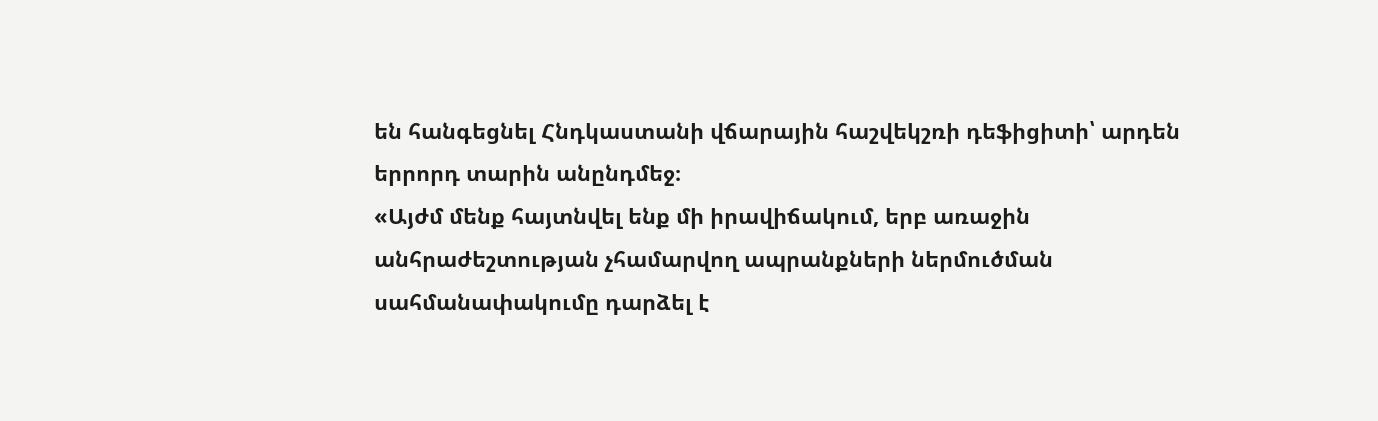են հանգեցնել Հնդկաստանի վճարային հաշվեկշռի դեֆիցիտի՝ արդեն երրորդ տարին անընդմեջ։
«Այժմ մենք հայտնվել ենք մի իրավիճակում, երբ առաջին անհրաժեշտության չհամարվող ապրանքների ներմուծման սահմանափակումը դարձել է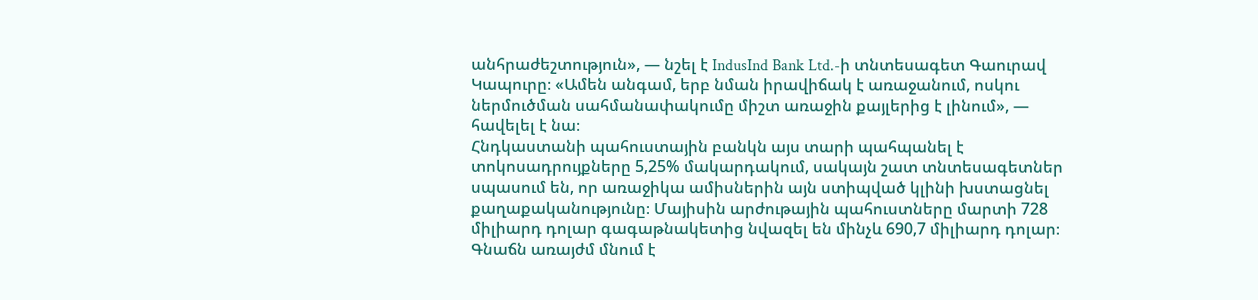անհրաժեշտություն», — նշել է IndusInd Bank Ltd.-ի տնտեսագետ Գաուրավ Կապուրը։ «Ամեն անգամ, երբ նման իրավիճակ է առաջանում, ոսկու ներմուծման սահմանափակումը միշտ առաջին քայլերից է լինում», — հավելել է նա։
Հնդկաստանի պահուստային բանկն այս տարի պահպանել է տոկոսադրույքները 5,25% մակարդակում, սակայն շատ տնտեսագետներ սպասում են, որ առաջիկա ամիսներին այն ստիպված կլինի խստացնել քաղաքականությունը։ Մայիսին արժութային պահուստները մարտի 728 միլիարդ դոլար գագաթնակետից նվազել են մինչև 690,7 միլիարդ դոլար։ Գնաճն առայժմ մնում է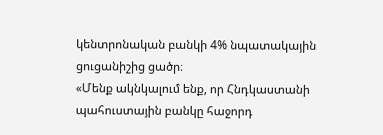կենտրոնական բանկի 4% նպատակային ցուցանիշից ցածր։
«Մենք ակնկալում ենք, որ Հնդկաստանի պահուստային բանկը հաջորդ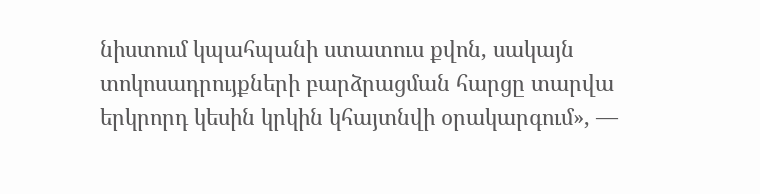նիստում կպահպանի ստատուս քվոն, սակայն տոկոսադրույքների բարձրացման հարցը տարվա երկրորդ կեսին կրկին կհայտնվի օրակարգում», —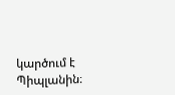կարծում է Պիպլանին։